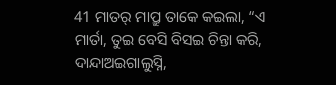41 ମାତର୍ ମାପ୍ରୁ ତାକେ କଇଲା, “ଏ ମାର୍ତା, ତୁଇ ବେସି ବିସଇ ଚିନ୍ତା କରି, ଦାନ୍ଦାଅଇଗାଲୁସ୍ନି,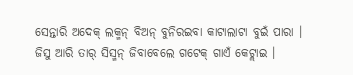ସେନ୍ତାରି ଅଦେକ୍ ଲକ୍ମନ୍ ବିଅନ୍ ବୁନିରଇବା କାଟାଲାଟା ବୁଇଁ ପାରା ।
ଜିସୁ ଆରି ତାର୍ ସିସ୍ମନ୍ ଜିବାବେଲେ ଗଟେକ୍ ଗାଏଁ କେଟ୍ଲାଇ ।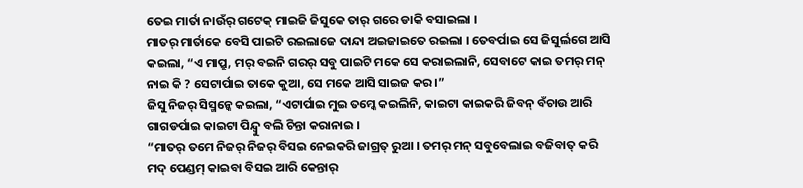ତେଇ ମାର୍ତା ନାଉଁର୍ ଗଟେକ୍ ମାଇଜି ଜିସୁକେ ତାର୍ ଗରେ ଡାକି ବସାଇଲା ।
ମାତର୍ ମାର୍ତାକେ ବେସି ପାଇଟି ରଇଲାଜେ ଦାନ୍ଦା ଅଇଜାଇତେ ରଇଲା । ତେବର୍ପାଇ ସେ ଜିସୁର୍ଲଗେ ଆସି କଇଲା, “ଏ ମାପ୍ରୁ, ମର୍ ବଇନି ଗରର୍ ସବୁ ପାଇଟି ମକେ ସେ କରାଇଲାନି, ସେବାଟେ କାଇ ତମର୍ ମନ୍ ନାଇ କି ? ସେଟାର୍ପାଇ ତାକେ କୁଆ, ସେ ମକେ ଆସି ସାଇଜ କର ।”
ଜିସୁ ନିଜର୍ ସିସ୍ମନ୍କେ କଇଲା, “ଏଟାର୍ପାଇ ମୁଇ ତମ୍କେ କଇଲିନି, କାଇଟା କାଇକରି ଜିବନ୍ ବଁଚାଉ ଆରି ଗାଗଡର୍ପାଇ କାଇଟା ପିନ୍ଦ୍ବୁ ବଲି ଚିନ୍ତା କରାନାଇ ।
“ମାତର୍ ତମେ ନିଜର୍ ନିଜର୍ ବିସଇ ନେଇକରି ଜାଗ୍ରତ୍ ରୁଆ । ତମର୍ ମନ୍ ସବୁବେଲାଇ ବଜିବାତ୍ କରି ମଦ୍ ପେଣ୍ଡମ୍ କାଇବା ବିସଇ ଆରି କେନ୍ତାର୍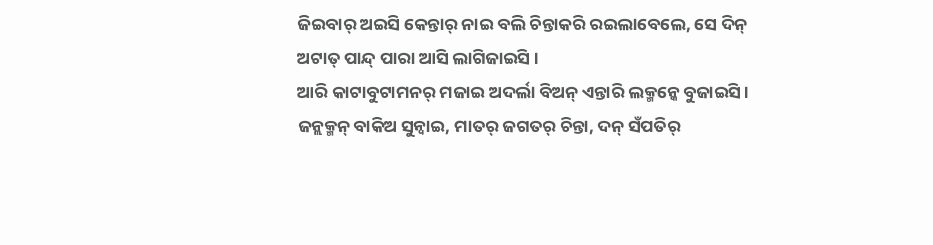ଜିଇବାର୍ ଅଇସି କେନ୍ତାର୍ ନାଇ ବଲି ଚିନ୍ତାକରି ରଇଲାବେଲେ, ସେ ଦିନ୍ ଅଟାତ୍ ପାନ୍ଦ୍ ପାରା ଆସି ଲାଗିଜାଇସି ।
ଆରି କାଟାବୁଟାମନର୍ ମଜାଇ ଅଦର୍ଲା ବିଅନ୍ ଏନ୍ତାରି ଲକ୍ମନ୍କେ ବୁଜାଇସି । ଜନ୍ଲକ୍ମନ୍ ବାକିଅ ସୁନ୍ବାଇ, ମାତର୍ ଜଗତର୍ ଚିନ୍ତା, ଦନ୍ ସଁପତିର୍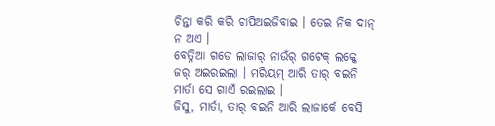ଚିନ୍ତା କରି କରି ଚାପିଅଇଜିବାଇ । ତେଇ ନିକ ଦାନ୍ ନ ଅଏ ।
ବେତ୍ନିଆ ଗଡେ ଲାଜାର୍ ନାଉଁର୍ ଗଟେକ୍ ଲକ୍କେ ଜର୍ ଅଇରଇଲା । ମରିୟମ୍ ଆରି ତାର୍ ବଇନି ମାର୍ତା ସେ ଗାଏଁ ରଇଲାଇ ।
ଜିସୁ, ମାର୍ତା, ତାର୍ ବଇନି ଆରି ଲାଜାର୍କେ ବେସି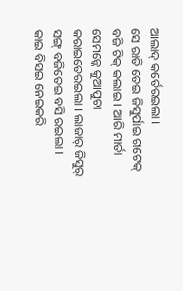ଆଲାଦ୍ କର୍ତେରଇଲା ।
ସେ ରାତି ତେଇ ଜିସୁର୍ପାଇ ଗଟେକ୍ ବଜି ଟିକ୍ କଲାଇ । ଆରି ମାର୍ତା ସେମନ୍କେ କୁଆପୁଚା କରାଇତେରଇଲା । ଲାଜାର୍ ଜିସୁର୍ ସଙ୍ଗ୍ ବଜିତେଇ ବସି ରଇଲା ।
କାଇ ବିସଇ ନେଇକରି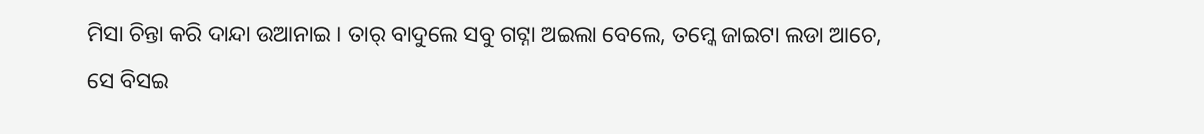ମିସା ଚିନ୍ତା କରି ଦାନ୍ଦା ଉଆନାଇ । ତାର୍ ବାଦୁଲେ ସବୁ ଗଟ୍ନା ଅଇଲା ବେଲେ, ତମ୍କେ ଜାଇଟା ଲଡା ଆଚେ, ସେ ବିସଇ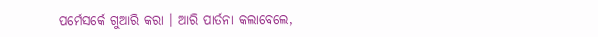ପର୍ମେସର୍କେ ଗୁଆରି କରା । ଆରି ପାର୍ତନା କଲାବେଲେ,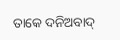ତାକେ ଦନିଅବାଦ୍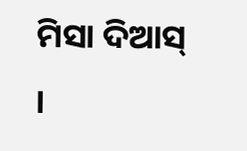ମିସା ଦିଆସ୍ ।